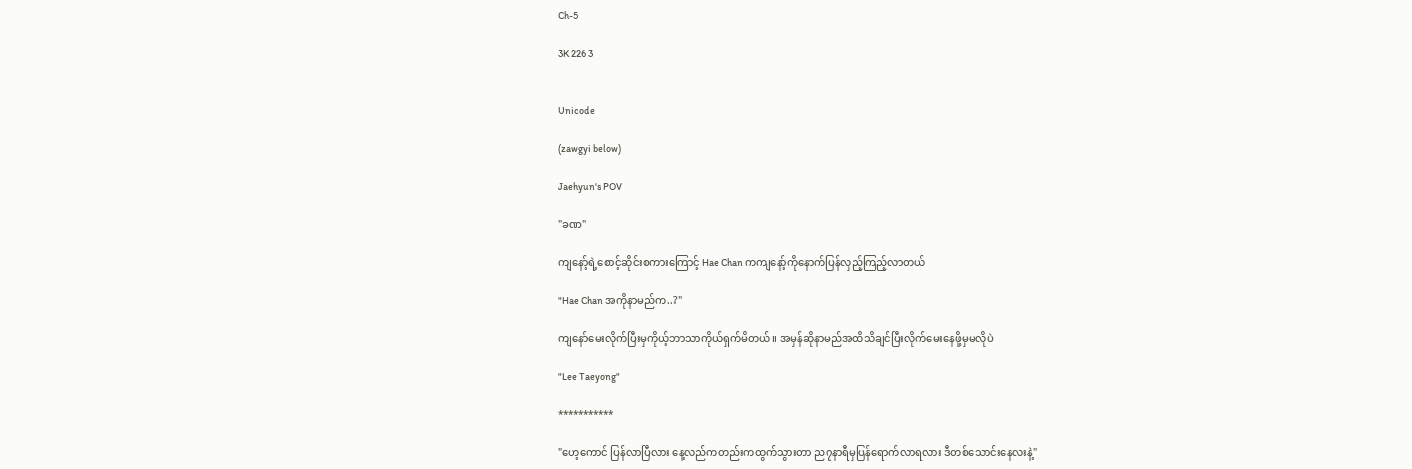Ch-5

3K 226 3


Unicode

(zawgyi below)

Jaehyun's POV

"ခဏ"

ကျနော့်ရဲ့စောင့်ဆိုင်းစကားကြောင့် Hae Chan ကကျနော့်ကိုနောက်ပြန်လှည့်ကြည့်လာတယ်

"Hae Chan အကိုနာမည်က..?"

ကျနော်မေးလိုက်ပြီးမှကိုယ့်ဘာသာကိုယ်ရှက်မိတယ်။ အမှန်ဆိုနာမည်အထိသိချင်ပြီးလိုက်မေးနေဖို့မှမလိုပဲ

"Lee Taeyong"

***********

"ဟေ့ကောင် ပြန်လာပြီလား နေ့လည်ကတည်းကထွက်သွားတာ ည၇နာရီမှပြန်ရောက်လာရလား ဒီတစ်သောင်းနေလးနဲ့"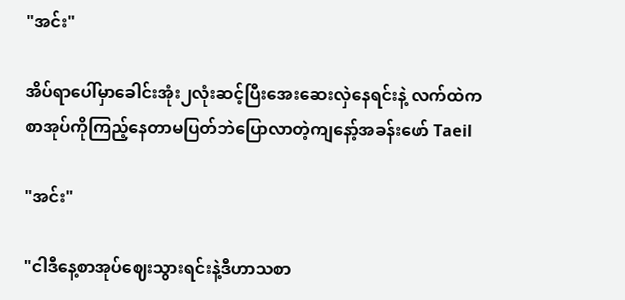"အင်း"

အိပ်ရာပေါ်မှာခေါင်းအုံး၂လုံးဆင့်ပြီးအေးဆေးလှဲနေရင်းနဲ့ လက်ထဲကစာအုပ်ကိုကြည့်နေတာမပြတ်ဘဲပြောလာတဲ့ကျနော့်အခန်းဖော် Taeil

"အင်း"

"ငါဒီနေ့စာအုပ်ဈေးသွားရင်းနဲ့ဒီဟာသစာ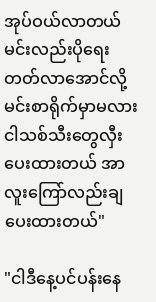အုပ်ဝယ်လာတယ် မင်းလည်းပိုရေးတတ်လာအောင်လို့ မင်းစာရိုက်မှာမလား ငါသစ်သီးတွေလှီးပေးထားတယ် အာလူးကြော်လည်းချပေးထားတယ်"

"ငါဒီနေ့ပင်ပန်းနေ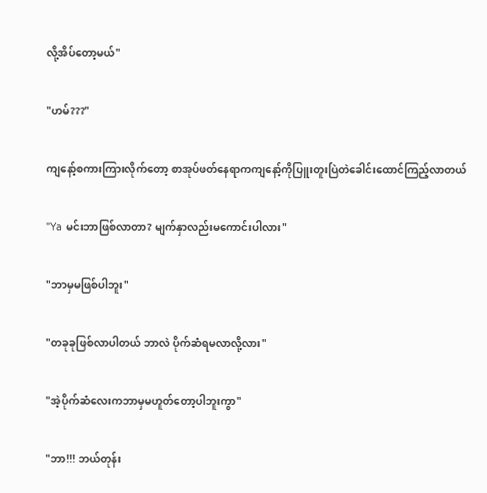လို့အိပ်တော့မယ်"

"ဟမ်???"

ကျနော့်စကားကြားလိုက်တော့ စာအုပ်ဖတ်နေရာကကျနော့်ကိုပြူးတူးပြဲတဲခေါင်းထောင်ကြည့်လာတယ်

"Ya မင်းဘာဖြစ်လာတာ? မျက်နှာလည်းမကောင်းပါလား"

"ဘာမှမဖြစ်ပါဘူး"

"တခုခုဖြစ်လာပါတယ် ဘာလဲ ပိုက်ဆံရမလာလို့လား"

"အဲ့ပိုက်ဆံလေးကဘာမှမဟူတ်တော့ပါဘူးကွာ"

"ဘာ!!! ဘယ်တုန်း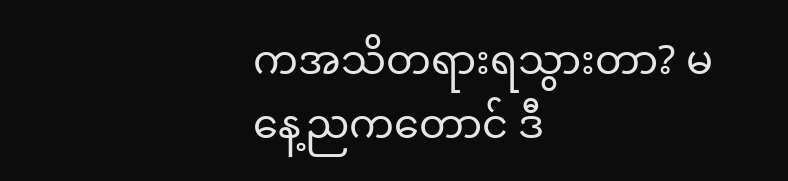ကအသိတရားရသွားတာ? မနေ့ညကတောင် ဒီ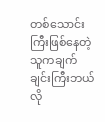တစ်သောင်းကြီးဖြစ်နေတဲ့သူကချက်ချင်းကြီးဘယ်လို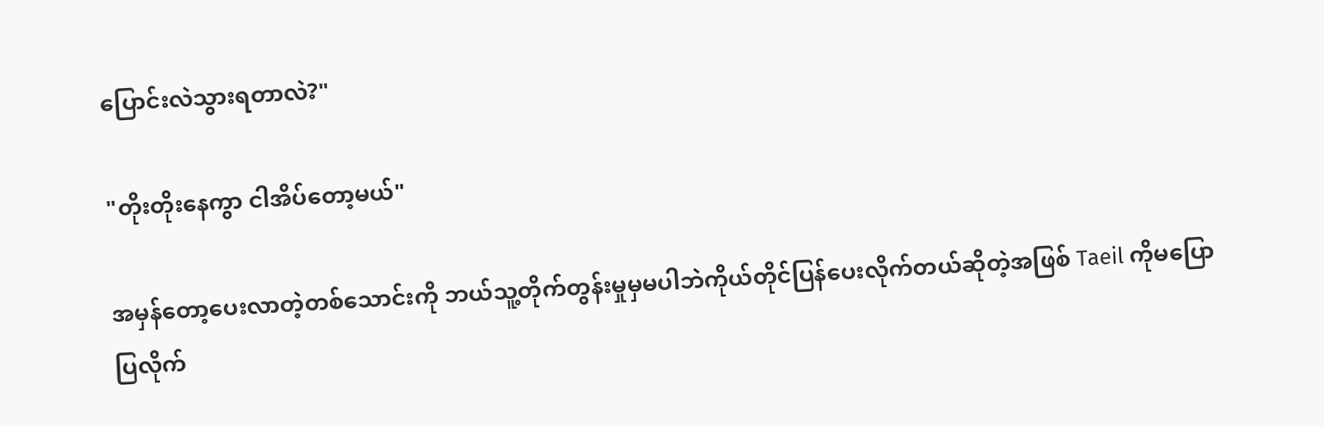ပြောင်းလဲသွားရတာလဲ?"

"တိုးတိုးနေကွာ ငါအိပ်တော့မယ်"

အမှန်တော့ပေးလာတဲ့တစ်သောင်းကို ဘယ်သူ့တိုက်တွန်းမှုမှမပါဘဲကိုယ်တိုင်ပြန်ပေးလိုက်တယ်ဆိုတဲ့အဖြစ် Taeil ကိုမပြောပြလိုက်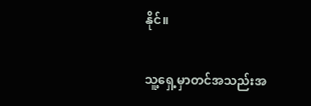နိုင်။

သူ့ရှေ့မှာတင်အသည်းအ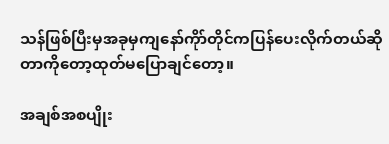သန်ဖြစ်ပြီးမှအခုမှကျနော်ကိုာ်တိုင်ကပြန်ပေးလိုက်တယ်ဆိုတာကိုတော့ထုတ်မပြောချင်တော့။

အချစ်အစပျိုး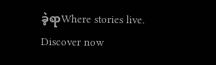ခဲ့ရာWhere stories live. Discover now